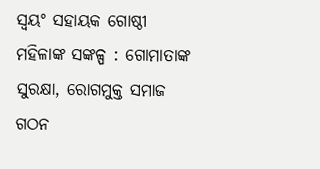ସ୍ବୟଂ ସହାୟକ ଗୋଷ୍ଠୀ ମହିଳାଙ୍କ ସଙ୍କଳ୍ପ : ଗୋମାତାଙ୍କ ସୁରକ୍ଷା, ରୋଗମୁକ୍ତ ସମାଜ ଗଠନ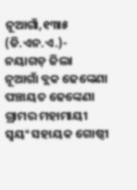ନୂଆଗାଁ,୧୩ା୫ (ଡି.ଏନ.ଏ.)- ନୟାଗଡ଼ ଜିଲା ନୂଆଗାଁ ବ୍ଲକ ଢେଙ୍କେଣା ପଞ୍ଚାୟତ ଢେଙ୍କେଣା ଗ୍ରାମର ମହାମାୟୀ ସ୍ବୟଂ ସହାୟକ ଗୋଷ୍ଠୀ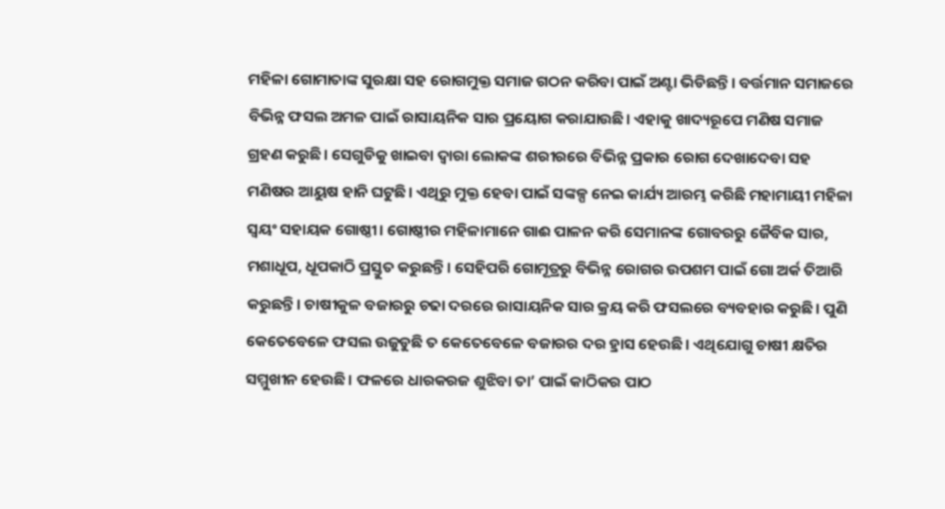ମହିଳା ଗୋମାତାଙ୍କ ସୁରକ୍ଷା ସହ ରୋଗମୁକ୍ତ ସମାଜ ଗଠନ କରିବା ପାଇଁ ଅଣ୍ଟା ଭିଡିଛନ୍ତି। ବର୍ତ୍ତମାନ ସମାଜରେ ବିଭିନ୍ନ ଫସଲ ଅମଳ ପାଇଁ ରାସାୟନିକ ସାର ପ୍ରୟୋଗ କରାଯାଉଛି। ଏହାକୁ ଖାଦ୍ୟରୂପେ ମଣିଷ ସମାଜ ଗ୍ରହଣ କରୁଛି। ସେଗୁଡିକୁ ଖାଇବା ଦ୍ୱାରା ଲୋକଙ୍କ ଶରୀରରେ ବିଭିନ୍ନ ପ୍ରକାର ରୋଗ ଦେଖାଦେବା ସହ ମଣିଷର ଆୟୁଷ ହାନି ଘଟୁଛି। ଏଥିରୁ ମୁକ୍ତ ହେବା ପାଇଁ ସଙ୍କଳ୍ପ ନେଇ କାର୍ଯ୍ୟ ଆରମ୍ଭ କରିଛି ମହାମାୟୀ ମହିଳା ସ୍ବୟଂ ସହାୟକ ଗୋଷ୍ଠୀ। ଗୋଷ୍ଠୀର ମହିଳାମାନେ ଗାଈ ପାଳନ କରି ସେମାନଙ୍କ ଗୋବରରୁ ଜୈବିକ ସାର, ମଶାଧୂପ, ଧୂପକାଠି ପ୍ରସ୍ତୁତ କରୁଛନ୍ତି। ସେହିପରି ଗୋମୂତ୍ରରୁ ବିଭିନ୍ନ ରୋଗର ଉପଶମ ପାଇଁ ଗୋ ଅର୍କ ତିଆରି କରୁଛନ୍ତି। ଚାଷୀକୁଳ ବଜାରରୁ ଚଢା ଦରରେ ରାସାୟନିକ ସାର କ୍ରୟ କରି ଫସଲରେ ବ୍ୟବହାର କରୁଛି। ପୁଣି କେତେବେଳେ ଫସଲ ଉଜୁଡୁଛି ତ କେତେବେଳେ ବଜାରର ଦର ହ୍ରାସ ହେଉଛି। ଏଥିଯୋଗୁ ଚାଷୀ କ୍ଷତିର ସମ୍ମୁଖୀନ ହେଉଛି। ଫଳରେ ଧାରକରଜ ଶୁଝିବା ତା’ ପାଇଁ କାଠିକର ପାଠ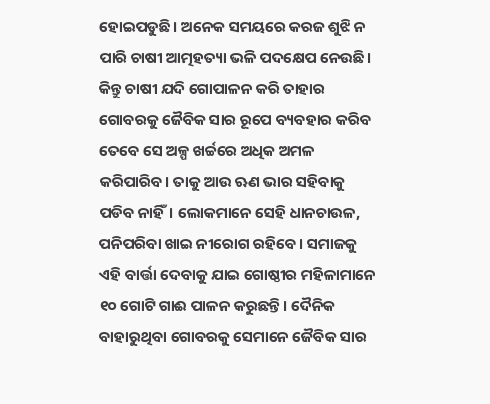ହୋଇପଡୁଛି। ଅନେକ ସମୟରେ କରଜ ଶୁଝି ନ ପାରି ଚାଷୀ ଆତ୍ମହତ୍ୟା ଭଳି ପଦକ୍ଷେପ ନେଉଛି। କିନ୍ତୁ ଚାଷୀ ଯଦି ଗୋପାଳନ କରି ତାହାର ଗୋବରକୁ ଜୈବିକ ସାର ରୂପେ ବ୍ୟବହାର କରିବ ତେବେ ସେ ଅଳ୍ପ ଖର୍ଚ୍ଚରେ ଅଧିକ ଅମଳ କରିପାରିବ। ତାକୁ ଆଉ ଋଣ ଭାର ସହିବାକୁ ପଡିବ ନାହିଁ। ଲୋକମାନେ ସେହି ଧାନଚାଉଳ, ପନିପରିବା ଖାଇ ନୀରୋଗ ରହିବେ। ସମାଜକୁ ଏହି ବାର୍ତ୍ତା ଦେବାକୁ ଯାଇ ଗୋଷ୍ଠୀର ମହିଳାମାନେ ୧୦ ଗୋଟି ଗାଈ ପାଳନ କରୁଛନ୍ତି। ଦୈନିକ ବାହାରୁଥିବା ଗୋବରକୁ ସେମାନେ ଜୈବିକ ସାର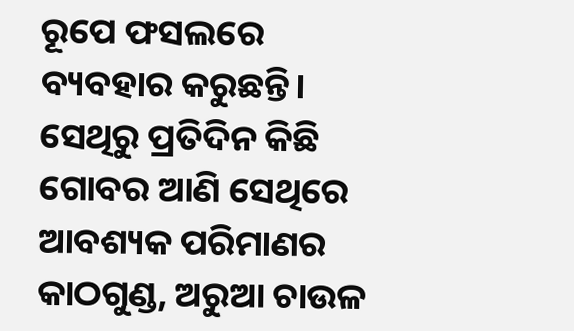ରୂପେ ଫସଲରେ ବ୍ୟବହାର କରୁଛନ୍ତି। ସେଥିରୁ ପ୍ରତିଦିନ କିଛି ଗୋବର ଆଣି ସେଥିରେ ଆବଶ୍ୟକ ପରିମାଣର କାଠଗୁଣ୍ଡ, ଅରୁଆ ଚାଉଳ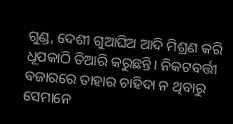ଗୁଣ୍ଡ, ଦେଶୀ ଗୁଆଘିଅ ଆଦି ମିଶ୍ରଣ କରି ଧୂପକାଠି ତିଆରି କରୁଛନ୍ତି। ନିକଟବର୍ତ୍ତୀ ବଜାରରେ ତାହାର ଚାହିଦା ନ ଥିବାରୁ ସେମାନେ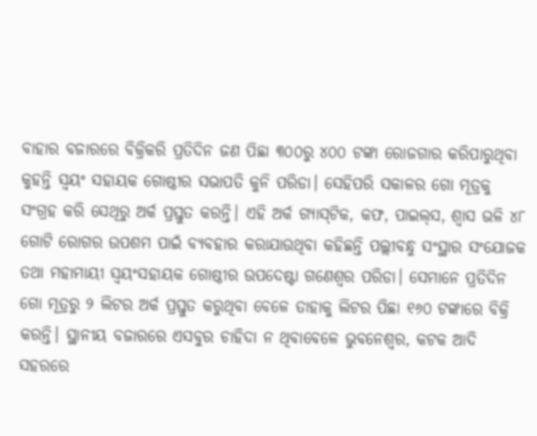ବାହାର ବଜାରରେ ବିକ୍ରିକରି ପ୍ରତିଦିନ ଜଣ ପିଛା ୩୦୦ରୁ ୪୦୦ ଟଙ୍କା ରୋଜଗାର କରିପାରୁଥିବା କୁହନ୍ତି ସ୍ବୟଂ ସହାୟକ ଗୋଷ୍ଠୀର ସଭାପତି କୁନି ପରିଡା। ସେହିପରି ସକାଳର ଗୋ ମୂତ୍ରକୁ ସଂଗ୍ରହ କରି ସେଥିରୁ ଅର୍କ ପ୍ରସ୍ତୁତ କରନ୍ତି। ଏହି ଅର୍କ ଗ୍ୟାସ୍‌ଟିକ, କଫ, ପାଇଲ୍‌ସ, ଶ୍ୱାସ ଭଳି ୪୮ ଗୋଟି ରୋଗର ଉପଶମ ପାଇଁ ବ୍ୟବହାର କରାଯାଉଥିବା କହିଛନ୍ତି ପଲ୍ଲୀବନ୍ଧୁ ସଂସ୍ଥାର ସଂଯୋଜକ ତଥା ମହାମାୟୀ ସ୍ବୟଂସହାୟକ ଗୋଷ୍ଠୀର ଉପଦେଷ୍ଟା ଗଣେଶ୍ୱର ପରିଡା। ସେମାନେ ପ୍ରତିଦିନ ଗୋ ମୂତ୍ରରୁ ୨ ଲିଟର ଅର୍କ ପ୍ରସ୍ତୁତ କରୁଥିବା ବେଳେ ତାହାକୁ ଲିଟର ପିଛା ୧୬୦ ଟଙ୍କାରେ ବିକ୍ରି କରନ୍ତି। ସ୍ଥାନୀୟ ବଜାରରେ ଏସବୁର ଚାହିଦା ନ ଥିବାବେଳେ ଭୁବନେଶ୍ୱର, କଟକ ଆଦି ସହରରେ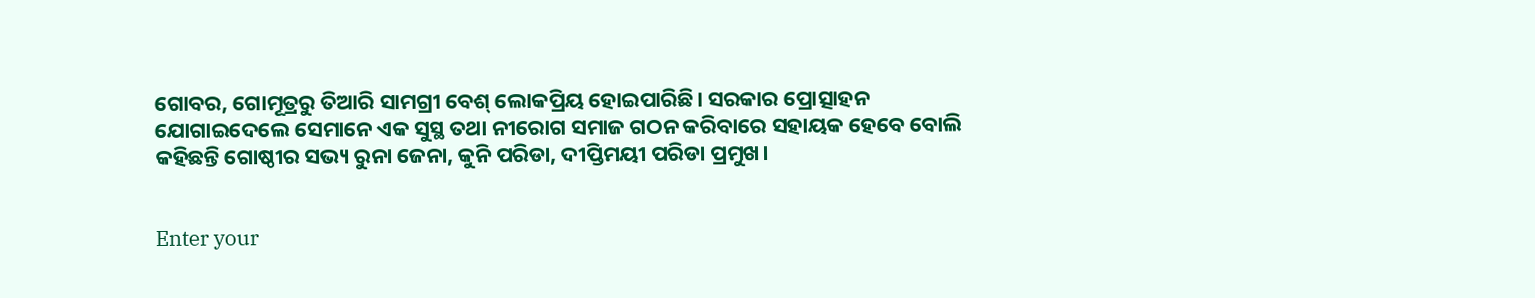ଗୋବର, ଗୋମୂତ୍ରରୁ ତିଆରି ସାମଗ୍ରୀ ବେଶ୍‌ ଲୋକପ୍ରିୟ ହୋଇପାରିଛି। ସରକାର ପ୍ରୋତ୍ସାହନ ଯୋଗାଇଦେଲେ ସେମାନେ ଏକ ସୁସ୍ଥ ତଥା ନୀରୋଗ ସମାଜ ଗଠନ କରିବାରେ ସହାୟକ ହେବେ ବୋଲି କହିଛନ୍ତି ଗୋଷ୍ଠୀର ସଭ୍ୟ ରୁନା ଜେନା, କୁନି ପରିଡା, ଦୀପ୍ତିମୟୀ ପରିଡା ପ୍ରମୁଖ।


Enter your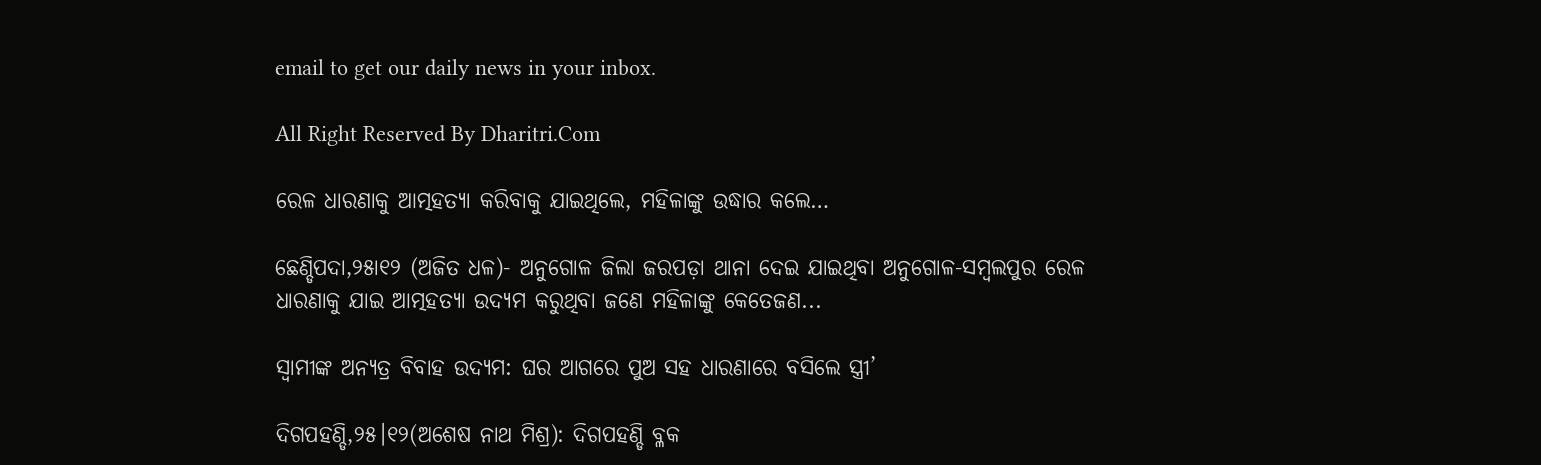email to get our daily news in your inbox.

All Right Reserved By Dharitri.Com

ରେଳ ଧାରଣାକୁ ଆତ୍ମହତ୍ୟା କରିବାକୁ ଯାଇଥିଲେ, ମହିଳାଙ୍କୁ ଉଦ୍ଧାର କଲେ…

ଛେଣ୍ଡିପଦା,୨୫ା୧୨ (ଅଜିତ ଧଳ)- ଅନୁଗୋଳ ଜିଲା ଜରପଡ଼ା ଥାନା ଦେଇ ଯାଇଥିବା ଅନୁଗୋଳ-ସମ୍ବଲପୁର ରେଳ ଧାରଣାକୁ ଯାଇ ଆତ୍ମହତ୍ୟା ଉଦ୍ୟମ କରୁଥିବା ଜଣେ ମହିଳାଙ୍କୁ କେତେଜଣ...

ସ୍ବାମୀଙ୍କ ଅନ୍ୟତ୍ର ବିବାହ ଉଦ୍ୟମ: ଘର ଆଗରେ ପୁଅ ସହ ଧାରଣାରେ ବସିଲେ ସ୍ତ୍ରୀ’

ଦିଗପହଣ୍ଡି,୨୫।୧୨(ଅଶେଷ ନାଥ ମିଶ୍ର): ଦିଗପହଣ୍ଡି ବ୍ଳକ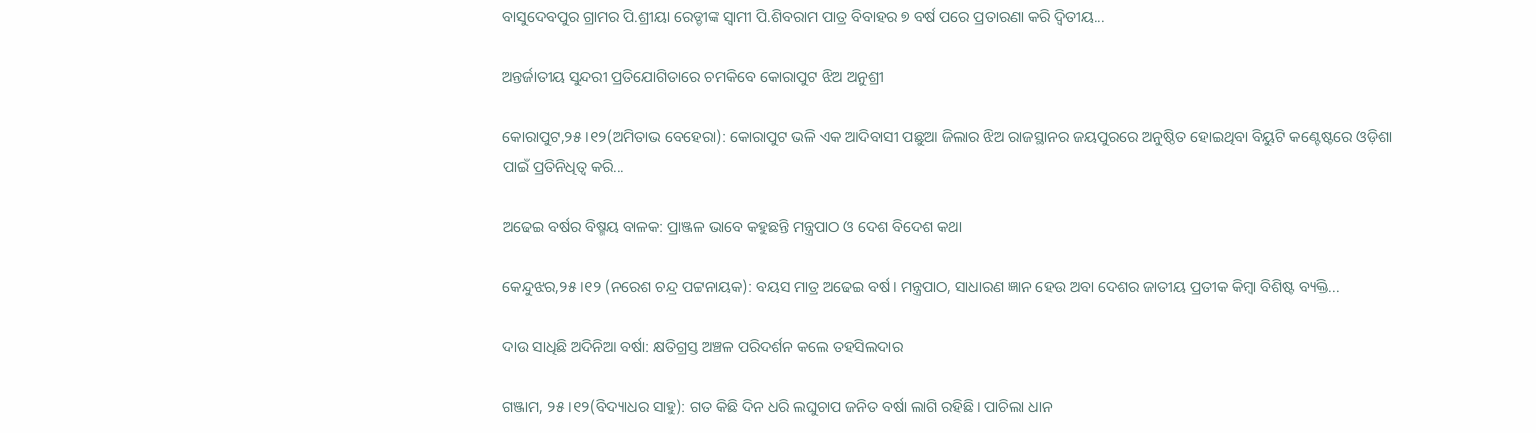ବାସୁଦେବପୁର ଗ୍ରାମର ପି.ଶ୍ରୀୟା ରେଡ୍ଡୀଙ୍କ ସ୍ଵାମୀ ପି.ଶିବରାମ ପାତ୍ର ବିବାହର ୭ ବର୍ଷ ପରେ ପ୍ରତାରଣା କରି ଦ୍ୱିତୀୟ...

ଅନ୍ତର୍ଜାତୀୟ ସୁନ୍ଦରୀ ପ୍ରତିଯୋଗିତାରେ ଚମକିବେ କୋରାପୁଟ ଝିଅ ଅନୁଶ୍ରୀ

କୋରାପୁଟ,୨୫।୧୨(ଅମିତାଭ ବେହେରା): କୋରାପୁଟ ଭଳି ଏକ ଆଦିବାସୀ ପଛୁଆ ଜିଲାର ଝିଅ ରାଜସ୍ଥାନର ଜୟପୁରରେ ଅନୁଷ୍ଠିତ ହୋଇଥିବା ବିୟୁଟି କଣ୍ଟେଷ୍ଟରେ ଓଡ଼ିଶା ପାଇଁ ପ୍ରତିନିଧିତ୍ବ କରି...

ଅଢେଇ ବର୍ଷର ବିଷ୍ମୟ ବାଳକ: ପ୍ରାଞ୍ଜଳ ଭାବେ କହୁଛନ୍ତି ମନ୍ତ୍ରପାଠ ଓ ଦେଶ ବିଦେଶ କଥା

କେନ୍ଦୁଝର,୨୫।୧୨ (ନରେଶ ଚନ୍ଦ୍ର ପଟ୍ଟନାୟକ): ବୟସ ମାତ୍ର ଅଢେଇ ବର୍ଷ। ମନ୍ତ୍ରପାଠ, ସାଧାରଣ ଜ୍ଞାନ ହେଉ ଅବା ଦେଶର ଜାତୀୟ ପ୍ରତୀକ କିମ୍ବା ବିଶିଷ୍ଟ ବ୍ୟକ୍ତି...

ଦାଉ ସାଧିଛି ଅଦିନିଆ ବର୍ଷା: କ୍ଷତିଗ୍ରସ୍ତ ଅଞ୍ଚଳ ପରିଦର୍ଶନ କଲେ ତହସିଲଦାର

ଗଞ୍ଜାମ, ୨୫।୧୨(ବିଦ୍ୟାଧର ସାହୁ): ଗତ କିଛି ଦିନ ଧରି ଲଘୁଚାପ ଜନିତ ବର୍ଷା ଲାଗି ରହିଛି। ପାଚିଲା ଧାନ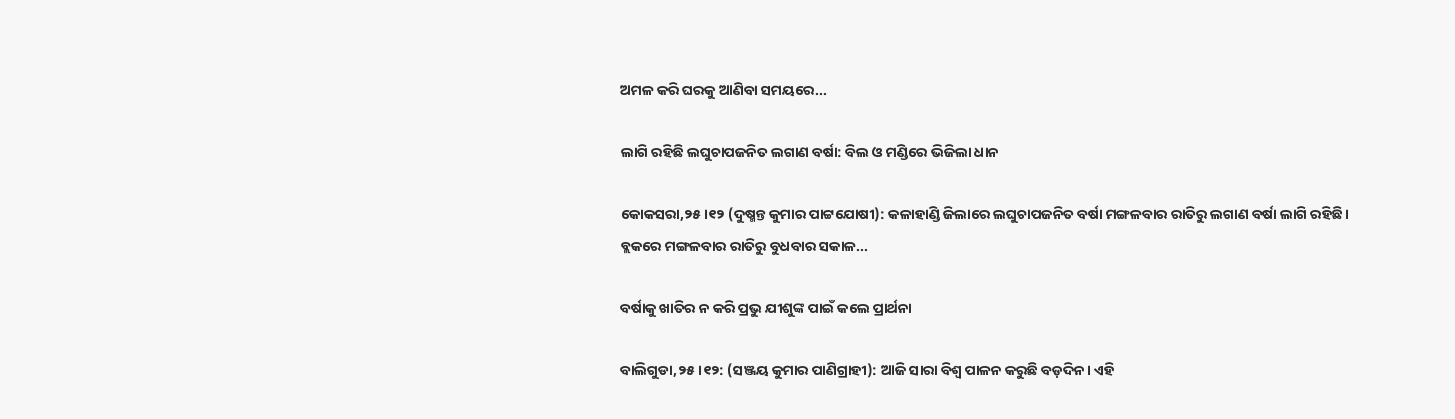ଅମଳ କରି ଘରକୁ ଆଣିବା ସମୟରେ...

ଲାଗି ରହିଛି ଲଘୁଚାପଜନିତ ଲଗାଣ ବର୍ଷା: ବିଲ ଓ ମଣ୍ଡିରେ ଭିଜିଲା ଧାନ

କୋକସରା,୨୫।୧୨ (ଦୁଷ୍ମନ୍ତ କୁମାର ପାଟ୍ଟଯୋଷୀ): କଳାହାଣ୍ଡି ଜିଲାରେ ଲଘୁଚାପଜନିତ ବର୍ଷା ମଙ୍ଗଳବାର ରାତିରୁ ଲଗାଣ ବର୍ଷା ଲାଗି ରହିଛି। ବ୍ଲକରେ ମଙ୍ଗଳବାର ରାତିରୁ ବୁଧବାର ସକାଳ...

ବର୍ଷାକୁ ଖାତିର ନ କରି ପ୍ରଭୁ ଯୀଶୁଙ୍କ ପାଇଁ କଲେ ପ୍ରାର୍ଥନା

ବାଲିଗୁଡା,୨୫।୧୨: (ସଞ୍ଜୟ କୁମାର ପାଣିଗ୍ରାହୀ): ଆଜି ସାରା ବିଶ୍ୱ ପାଳନ କରୁଛି ବଡ଼ଦିନ। ଏହି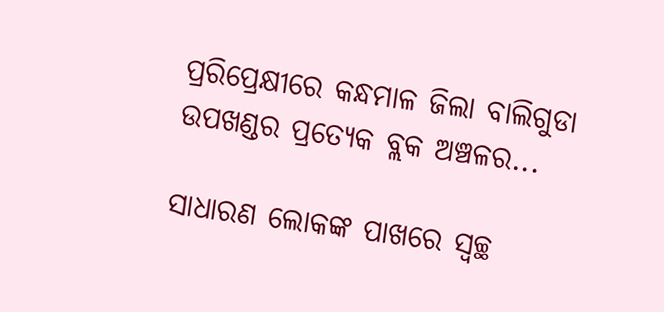ପ୍ରରିପ୍ରେକ୍ଷୀରେ କନ୍ଧମାଳ ଜିଲା ବାଲିଗୁଡା ଉପଖଣ୍ଡର ପ୍ରତ୍ୟେକ ବ୍ଲକ ଅଞ୍ଚଳର...

ସାଧାରଣ ଲୋକଙ୍କ ପାଖରେ ସ୍ବଚ୍ଛ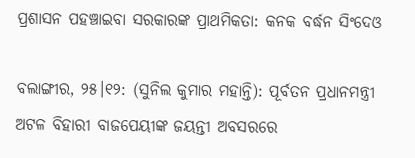ପ୍ରଶାସନ ପହଞ୍ଚାଇବା ସରକାରଙ୍କ ପ୍ରାଥମିକତା: କନକ ବର୍ଦ୍ଧନ ସିଂଦେଓ

ବଲାଙ୍ଗୀର, ୨୫।୧୨: (ସୁନିଲ କୁମାର ମହାନ୍ତି): ପୂର୍ବତନ ପ୍ରଧାନମନ୍ତ୍ରୀ ଅଟଳ ବିହାରୀ ବାଜପେୟୀଙ୍କ ଜୟନ୍ତୀ ଅବସରରେ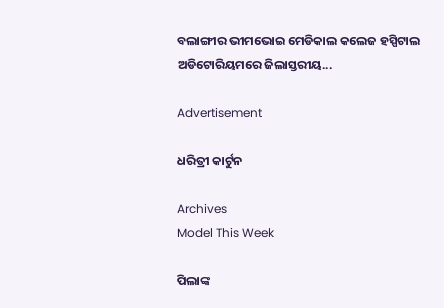ବଲାଙ୍ଗୀର ଭୀମଭୋଇ ମେଡିକାଲ କଲେଜ ହସ୍ପିଟାଲ ଅଡିଟୋରିୟମରେ ଜିଲାସ୍ତରୀୟ...

Advertisement

ଧରିତ୍ରୀ କାର୍ଟୁନ

Archives
Model This Week

ପିଲାଙ୍କ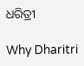ଧରିତ୍ରୀ

Why Dharitri